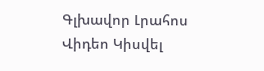Գլխավոր Լրահոս Վիդեո Կիսվել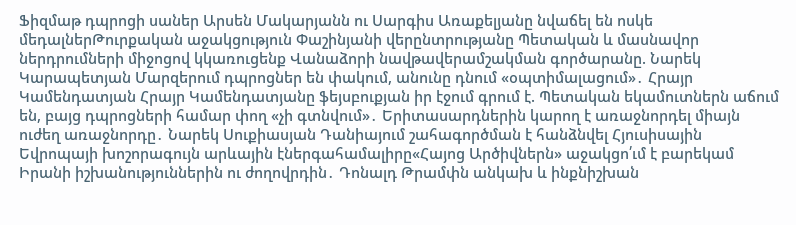Ֆիզմաթ դպրոցի սաներ Արսեն Մակարյանն ու Սարգիս Առաքելյանը նվաճել են ոսկե մեդալներԹուրքական աջակցություն Փաշինյանի վերընտրությանը Պետական և մասնավոր ներդրումների միջոցով կկառուցենք Վանաձորի նավթավերամշակման գործարանը. Նարեկ Կարապետյան Մարզերում դպրոցներ են փակում, անունը դնում «օպտիմալացում»․ Հրայր Կամենդատյան Հրայր Կամենդատյանը ֆեյսբուքյան իր էջում գրում է. Պետական եկամուտներն աճում են, բայց դպրոցների համար փող «չի գտնվում»․ Երիտասարդներին կարող է առաջնորդել միայն ուժեղ առաջնորդը․ Նարեկ Սուքիասյան Դանիայում շահագործման է հանձնվել Հյուսիսային Եվրոպայի խոշորագույն արևային էներգահամալիրը«Հայոց Արծիվներն» աջակցո՛ւմ է բարեկամ Իրանի իշխանություններին ու ժողովրդին․ Դոնալդ Թրամփն անկախ և ինքնիշխան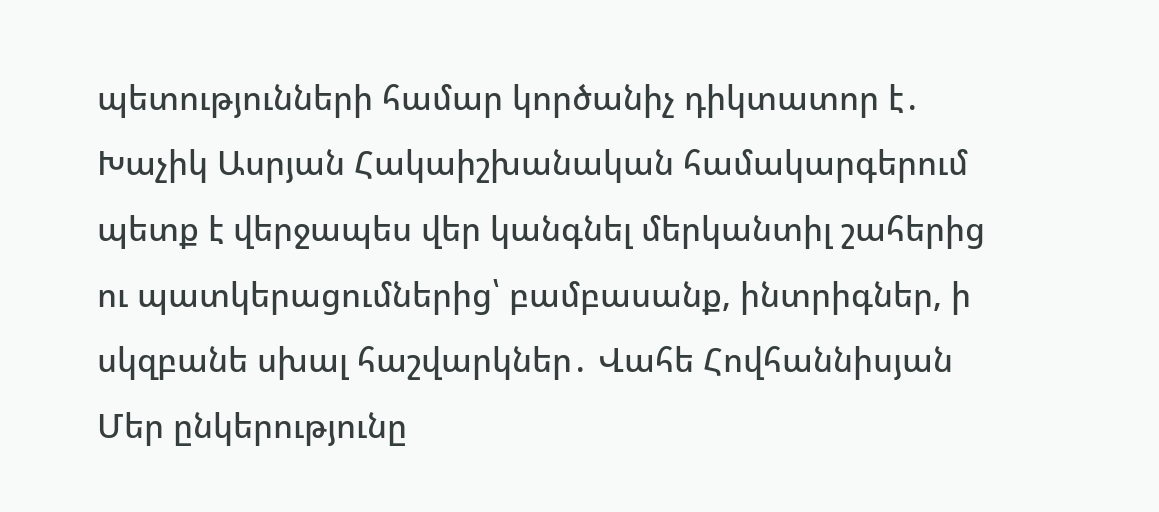պետությունների համար կործանիչ դիկտատոր է․ Խաչիկ Ասրյան Հակաիշխանական համակարգերում պետք է վերջապես վեր կանգնել մերկանտիլ շահերից ու պատկերացումներից՝ բամբասանք, ինտրիգներ, ի սկզբանե սխալ հաշվարկներ․ Վահե Հովհաննիսյան Մեր ընկերությունը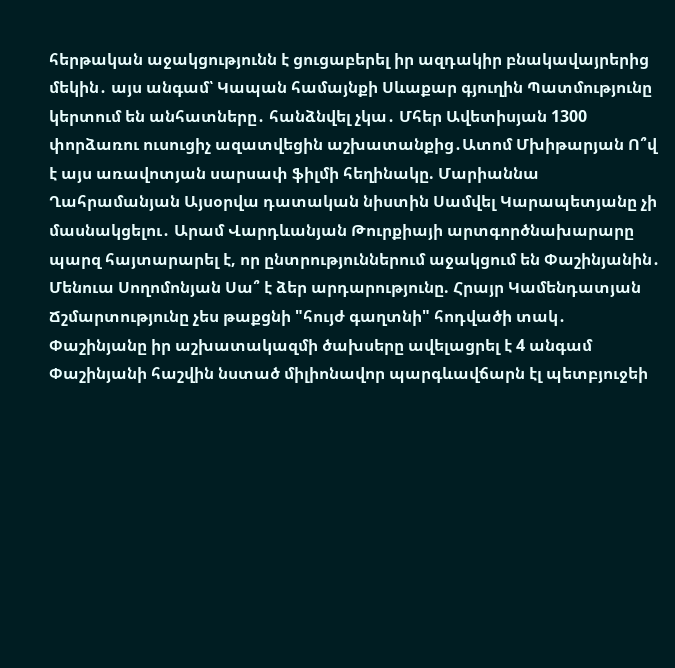հերթական աջակցությունն է ցուցաբերել իր ազդակիր բնակավայրերից մեկին․ այս անգամ՝ Կապան համայնքի Սևաքար գյուղին Պատմությունը կերտում են անհատները․ հանձնվել չկա․ Մհեր Ավետիսյան 1300 փորձառու ուսուցիչ ազատվեցին աշխատանքից․Ատոմ Մխիթարյան Ո՞վ է այս առավոտյան սարսափ ֆիլմի հեղինակը. Մարիաննա Ղահրամանյան Այսօրվա դատական նիստին Սամվել Կարապետյանը չի մասնակցելու․ Արամ Վարդևանյան Թուրքիայի արտգործնախարարը պարզ հայտարարել է, որ ընտրություններում աջակցում են Փաշինյանին․ Մենուա Սողոմոնյան Սա՞ է ձեր արդարությունը. Հրայր Կամենդատյան Ճշմարտությունը չես թաքցնի "հույժ գաղտնի" հոդվածի տակ․ Փաշինյանը իր աշխատակազմի ծախսերը ավելացրել է 4 անգամ Փաշինյանի հաշվին նստած միլիոնավոր պարգևավճարն էլ պետբյուջեի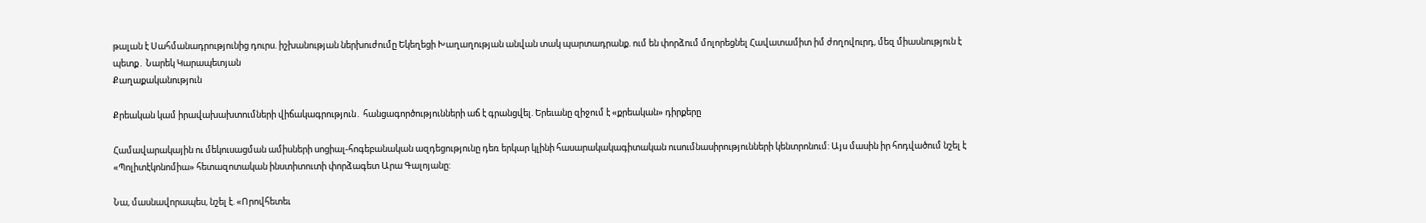թալան է Սահմանադրությունից դուրս. իշխանության ներխուժումը Եկեղեցի Խաղաղության անվան տակ պարտադրանք. ում են փորձում մոլորեցնել Հավատամիտ իմ ժողովուրդ, մեզ միասնություն է պետք․ Նարեկ Կարապետյան
Քաղաքականություն

Քրեական կամ իրավախախտումների վիճակագրություն․ հանցագործությունների աճ է գրանցվել. Երեւանը զիջում է «քրեական» դիրքերը

Համավարակային ու մեկուսացման ամիսների սոցիալ-հոգեբանական ազդեցությունը դեռ երկար կլինի հասարակակագիտական ուսումնասիրությունների կենտրոնում: Այս մասին իր հոդվածում նշել է «Պոլիտէկոնոմիա» հետազոտական ինստիտուտի փորձագետ Արա Գալոյանը:

Նա, մասնավորապես, նշել է. «Որովհետեւ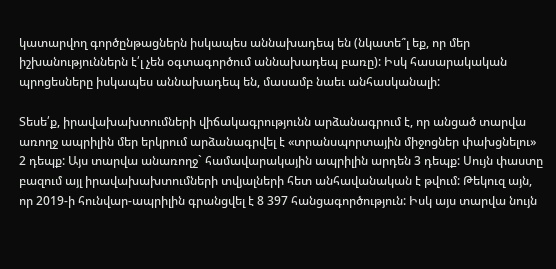կատարվող գործընթացներն իսկապես աննախադեպ են (նկատե՞լ եք, որ մեր իշխանություններն է՛լ չեն օգտագործում աննախադեպ բառը): Իսկ հասարակական պրոցեսները իսկապես աննախադեպ են, մասամբ նաեւ անհասկանալի:

Տեսե՛ք, իրավախախտումների վիճակագրությունն արձանագրում է, որ անցած տարվա առողջ ապրիլին մեր երկրում արձանագրվել է «տրանսպորտային միջոցներ փախցնելու» 2 դեպք: Այս տարվա անառողջ` համավարակային ապրիլին արդեն 3 դեպք: Սույն փաստը բազում այլ իրավախախտումների տվյալների հետ անհավանական է թվում: Թեկուզ այն, որ 2019-ի հունվար-ապրիլին գրանցվել է 8 397 հանցագործություն: Իսկ այս տարվա նույն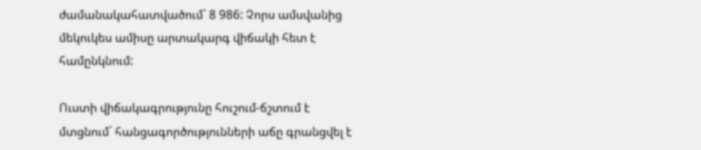ժամանակահատվածում` 8 986: Չորս ամսվանից մեկուկես ամիսը արտակարգ վիճակի հետ է համընկնում:

Ուստի վիճակագրությունը հուշում-ճշտում է մտցնում` հանցագործությունների աճը գրանցվել է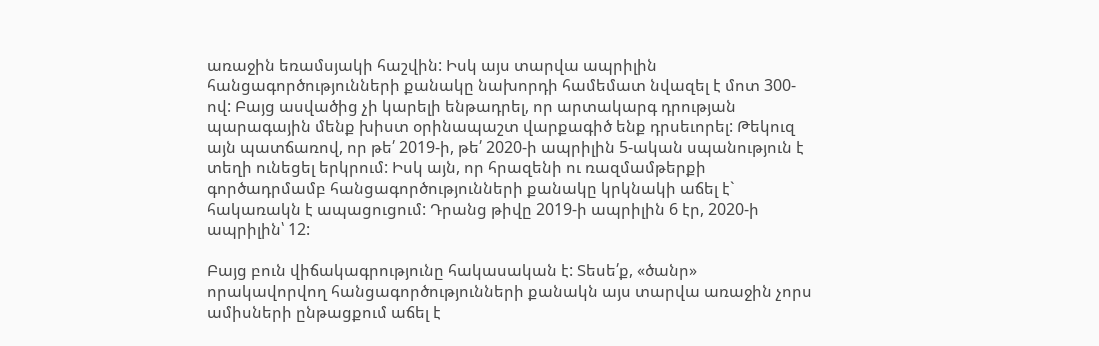առաջին եռամսյակի հաշվին: Իսկ այս տարվա ապրիլին հանցագործությունների քանակը նախորդի համեմատ նվազել է մոտ 300-ով: Բայց ասվածից չի կարելի ենթադրել, որ արտակարգ դրության պարագային մենք խիստ օրինապաշտ վարքագիծ ենք դրսեւորել: Թեկուզ այն պատճառով, որ թե՛ 2019-ի, թե՛ 2020-ի ապրիլին 5-ական սպանություն է տեղի ունեցել երկրում: Իսկ այն, որ հրազենի ու ռազմամթերքի գործադրմամբ հանցագործությունների քանակը կրկնակի աճել է` հակառակն է ապացուցում: Դրանց թիվը 2019-ի ապրիլին 6 էր, 2020-ի ապրիլին՝ 12:

Բայց բուն վիճակագրությունը հակասական է: Տեսե՛ք, «ծանր» որակավորվող հանցագործությունների քանակն այս տարվա առաջին չորս ամիսների ընթացքում աճել է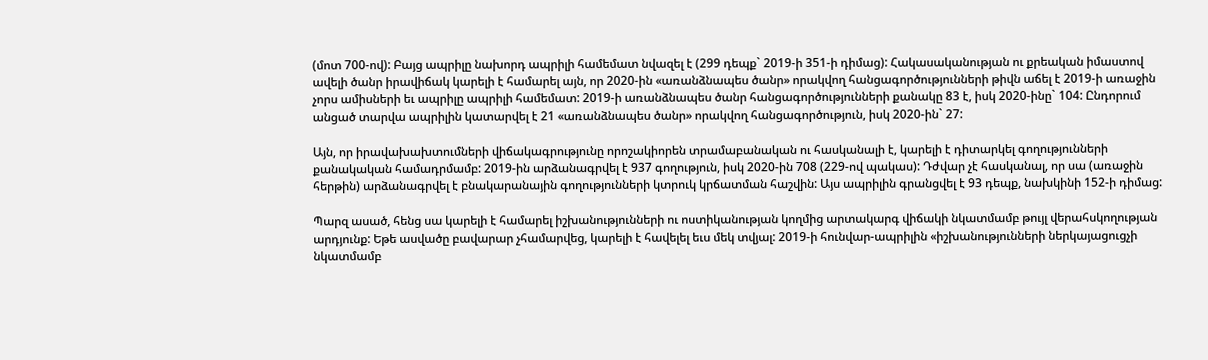(մոտ 700-ով): Բայց ապրիլը նախորդ ապրիլի համեմատ նվազել է (299 դեպք` 2019-ի 351-ի դիմաց): Հակասականության ու քրեական իմաստով ավելի ծանր իրավիճակ կարելի է համարել այն, որ 2020-ին «առանձնապես ծանր» որակվող հանցագործությունների թիվն աճել է 2019-ի առաջին չորս ամիսների եւ ապրիլը ապրիլի համեմատ: 2019-ի առանձնապես ծանր հանցագործությունների քանակը 83 է, իսկ 2020-ինը` 104: Ընդորում անցած տարվա ապրիլին կատարվել է 21 «առանձնապես ծանր» որակվող հանցագործություն, իսկ 2020-ին` 27:

Այն, որ իրավախախտումների վիճակագրությունը որոշակիորեն տրամաբանական ու հասկանալի է, կարելի է դիտարկել գողությունների քանակական համադրմամբ: 2019-ին արձանագրվել է 937 գողություն, իսկ 2020-ին 708 (229-ով պակաս): Դժվար չէ հասկանալ, որ սա (առաջին հերթին) արձանագրվել է բնակարանային գողությունների կտրուկ կրճատման հաշվին: Այս ապրիլին գրանցվել է 93 դեպք, նախկինի 152-ի դիմաց:

Պարզ ասած, հենց սա կարելի է համարել իշխանությունների ու ոստիկանության կողմից արտակարգ վիճակի նկատմամբ թույլ վերահսկողության արդյունք: Եթե ասվածը բավարար չհամարվեց, կարելի է հավելել եւս մեկ տվյալ: 2019-ի հունվար-ապրիլին «իշխանությունների ներկայացուցչի նկատմամբ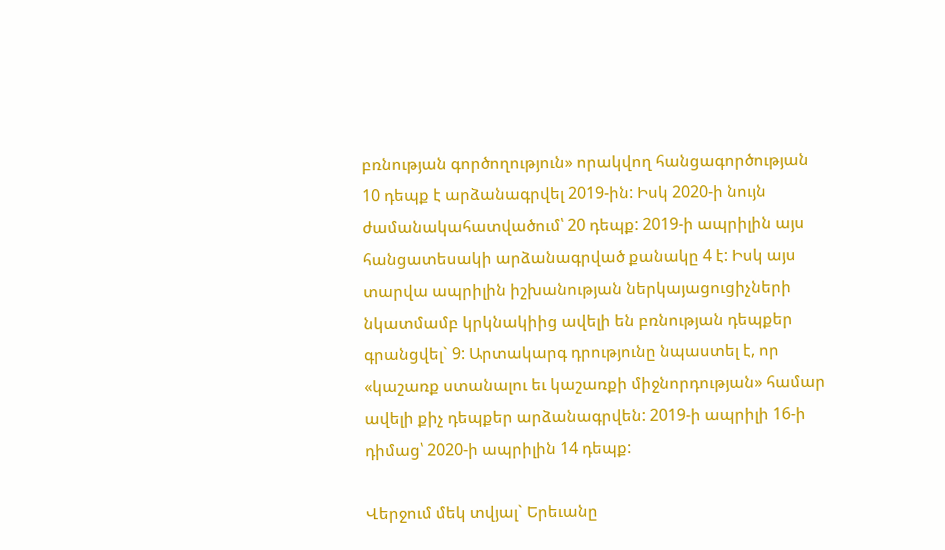բռնության գործողություն» որակվող հանցագործության 10 դեպք է արձանագրվել 2019-ին: Իսկ 2020-ի նույն ժամանակահատվածում՝ 20 դեպք: 2019-ի ապրիլին այս հանցատեսակի արձանագրված քանակը 4 է: Իսկ այս տարվա ապրիլին իշխանության ներկայացուցիչների նկատմամբ կրկնակիից ավելի են բռնության դեպքեր գրանցվել` 9: Արտակարգ դրությունը նպաստել է, որ «կաշառք ստանալու եւ կաշառքի միջնորդության» համար ավելի քիչ դեպքեր արձանագրվեն: 2019-ի ապրիլի 16-ի դիմաց՝ 2020-ի ապրիլին 14 դեպք:

Վերջում մեկ տվյալ` Երեւանը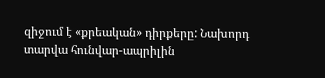զիջում է «քրեական» դիրքերը: Նախորդ տարվա հունվար-ապրիլին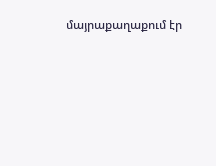մայրաքաղաքում էր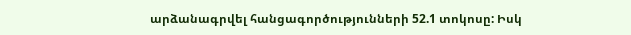արձանագրվել հանցագործությունների 52.1 տոկոսը: Իսկ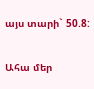այս տարի` 50.8:

Ահա մեր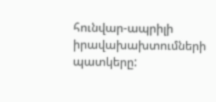հունվար-ապրիլի իրավախախտումների պատկերը: